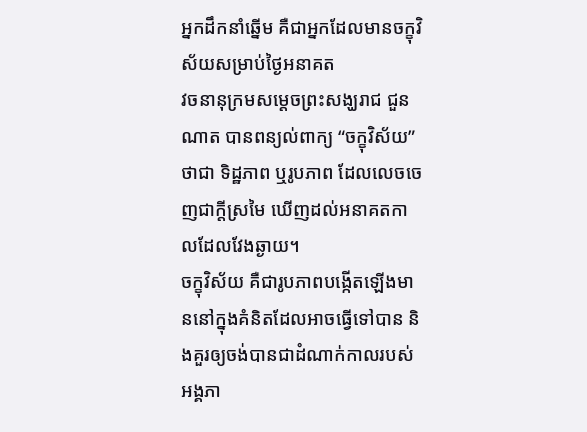អ្នកដឹកនាំឆ្នើម គឺជាអ្នកដែលមានចក្ខុវិស័យសម្រាប់ថ្ងៃអនាគត
វចនានុក្រមសម្តេចព្រះសង្ឃរាជ ជួន ណាត បានពន្យល់ពាក្យ “ចក្ខុវិស័យ” ថាជា ទិដ្ឋភាព ឬរូបភាព ដែលលេចចេញជាក្តីស្រមៃ ឃើញដល់អនាគតកាលដែលវែងឆ្ងាយ។
ចក្ខុវិស័យ គឺជារូបភាពបង្កើតឡើងមាននៅក្នុងគំនិតដែលអាចធ្វើទៅបាន និងគួរឲ្យចង់បានជាដំណាក់កាលរបស់អង្គភា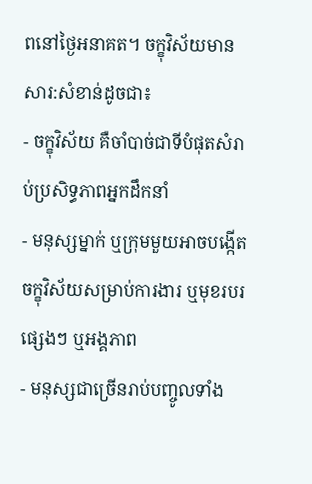ពនៅថ្ងៃអនាគត។ ចក្ខុវិស័យមានសារ:សំខាន់ដូចជា៖
- ចក្ខុវិស័យ គឺចាំបាច់ជាទីបំផុតសំរាប់ប្រសិទ្ធភាពអ្នកដឹកនាំ
- មនុស្សម្នាក់ ឬក្រុមមួយអាចបង្កើតចក្ខុវិស័យសម្រាប់ការងារ ឬមុខរបរផ្សេងៗ ឬអង្គភាព
- មនុស្សជាច្រើនរាប់បញ្ចូលទាំង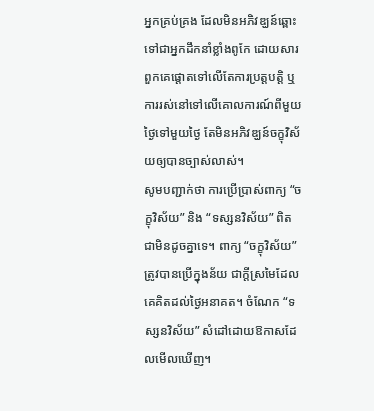អ្នកគ្រប់គ្រង ដែលមិនអភិវឌ្ឃន៍ឆ្ពោះទៅជាអ្នកដឹកនាំខ្លាំងពូកែ ដោយសារពួកគេផ្តោតទៅលើតែការប្រត្តបត្តិ ឬការរស់នៅទៅលើគោលការណ៍ពីមួយថ្ងៃទៅមួយថ្ងៃ តែមិនអភិវឌ្ឃន៍ចក្ខុវិស័យឲ្យបានច្បាស់លាស់។
សូមបញ្ជាក់ថា ការប្រើប្រាស់ពាក្យ “ចក្ខុវិស័យ” និង “ទស្សនវិស័យ” ពិតជាមិនដូចគ្នាទេ។ ពាក្យ “ចក្ខុវិស័យ” ត្រូវបានប្រើក្នុងន័យ ជាក្តីស្រមៃដែលគេគិតដល់ថ្ងៃអនាគត។ ចំណែក “ទស្សនវិស័យ” សំដៅដោយឱកាសដែលមើលឃើញ។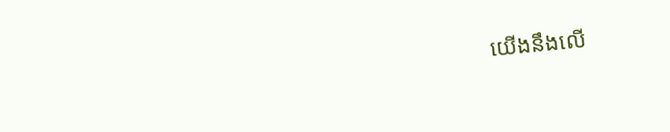យើងនឹងលើ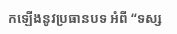កឡើងនូវប្រធានបទ អំពី “ទស្ស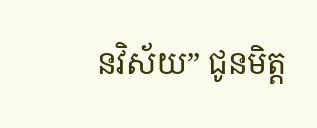នវិស័យ” ជូនមិត្ត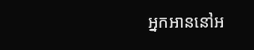អ្នកអាននៅអ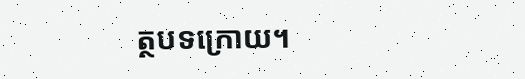ត្ថបទក្រោយ។